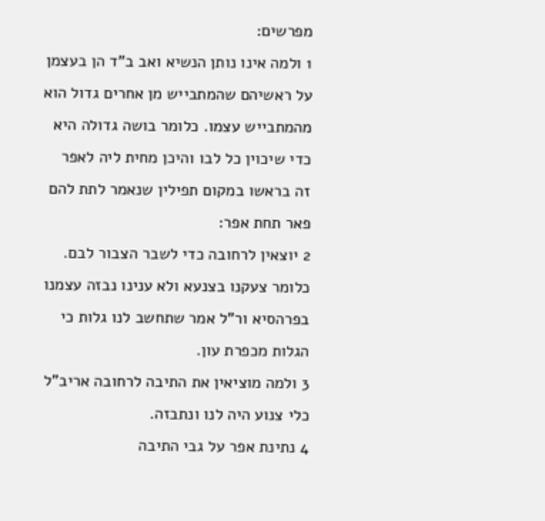מפרשים:
1 ולמה אינו נותן הנשיא ואב ב"ד הן בעצמן על ראשיהם שהמתבייש מן אחרים גדול הוא מהמתבייש עצמו. כלומר בושה גדולה היא כדי שיכוין כל לבו והיכן מחית ליה לאפר זה בראשו במקום תפילין שנאמר לתת להם פאר תחת אפר:
2 יוצאין לרחובה כדי לשבר הצבור לבם. כלומר צעקנו בצנעא ולא ענינו נבזה עצמנו בפרהסיא ור"ל אמר שתחשב לנו גלות כי הגלות מכפרת עון.
3 ולמה מוציאין את התיבה לרחובה אריב"ל כלי צנוע היה לנו ונתבזה.
4 נתינת אפר על גבי התיבה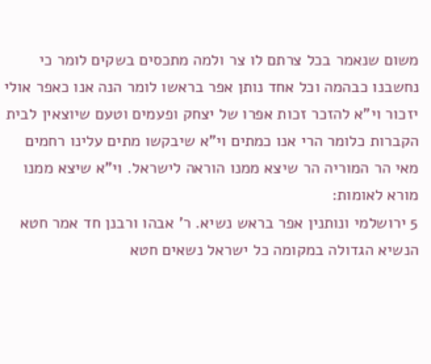משום שנאמר בכל צרתם לו צר ולמה מתכסים בשקים לומר כי נחשבנו כבהמה וכל אחד נותן אפר בראשו לומר הנה אנו כאפר אולי יזכור וי"א להזכר זכות אפרו של יצחק ופעמים וטעם שיוצאין לבית הקברות כלומר הרי אנו כמתים וי"א שיבקשו מתים עלינו רחמים מאי הר המוריה הר שיצא ממנו הוראה לישראל. וי"א שיצא ממנו מורא לאומות:
5 ירושלמי ונותנין אפר בראש נשיא. ר' אבהו ורבנן חד אמר חטא הנשיא הגדולה במקומה כל ישראל נשאים חטא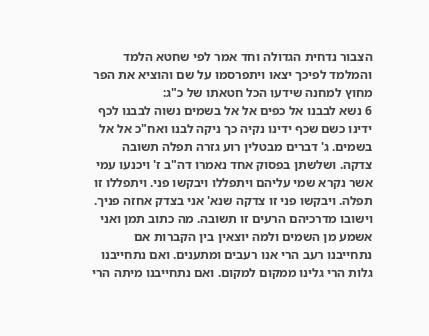הצבור נדחית הגדולה וחד אמר לפי שחטא הלמד והמלמד לפיכך יצאו ויתפרסמו על שם והוציא את הפר מחוץ למחנה שידעו הכל חטאתו של כ"ג:
6 נשא לבבנו אל כפים אל אל בשמים נשוה לבבנו לכף ידינו כשם שכף ידינו נקיה כך ניקה לבנו ואח"כ אל אל בשמים. ג' דברים מבטלין רוע גזרה תפלה תשובה צדקה. ושלשתן בפסוק אחד נאמרו דה"ב ז' ויכנעו עמי אשר נקרא שמי עליהם ויתפללו ויבקשו פני. ויתפללו זו תפלה. ויבקשו פני זו צדקה שנא' אני בצדק אחזה פניך. וישובו מדרכיהם הרעים זו תשובה. מה כתוב תמן ואני אשמע מן השמים ולמה יוצאין בין הקברות אם נתחייבנו רעב הרי אנו רעבים ומתענים. ואם נתחייבנו גלות הרי גלינו ממקום למקום. ואם נתחייבנו מיתה הרי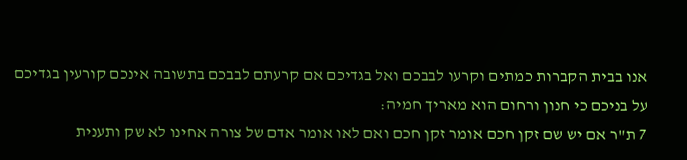אנו בבית הקברות כמתים וקרעו לבבכם ואל בגדיכם אם קרעתם לבבכם בתשובה אינכם קורעין בגדיכם על בניכם כי חנון ורחום הוא מאריך חמיה:
7 ת"ר אם יש שם זקן חכם אומר זקן חכם ואם לאו אומר אדם של צורה אחינו לא שק ותענית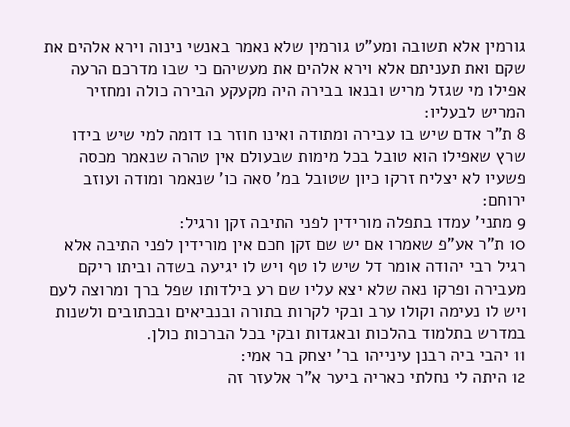גורמין אלא תשובה ומע"ט גורמין שלא נאמר באנשי נינוה וירא אלהים את שקם ואת תעניתם אלא וירא אלהים את מעשיהם כי שבו מדרכם הרעה אפילו מי שגזל מריש ובנאו בבירה היה מקעקע הבירה כולה ומחזיר המריש לבעליו:
8 ת"ר אדם שיש בו עבירה ומתודה ואינו חוזר בו דומה למי שיש בידו שרץ שאפילו הוא טובל בכל מימות שבעולם אין טהרה שנאמר מכסה פשעיו לא יצליח זרקו כיון שטובל במ' סאה כו' שנאמר ומודה ועוזב ירוחם:
9 מתני' עמדו בתפלה מורידין לפני התיבה זקן ורגיל:
10 ת"ר אע"פ שאמרו אם יש שם זקן חכם אין מורידין לפני התיבה אלא רגיל רבי יהודה אומר דל שיש לו טף ויש לו יגיעה בשדה וביתו ריקם מעבירה ופרקו נאה שלא יצא עליו שם רע בילדותו שפל ברך ומרוצה לעם ויש לו נעימה וקולו ערב ובקי לקרות בתורה ובנביאים ובכתובים ולשנות במדרש בתלמוד בהלכות ובאגדות ובקי בכל הברכות כולן.
11 יהבי ביה רבנן עינייהו בר' יצחק בר אמי:
12 היתה לי נחלתי כאריה ביער א"ר אלעזר זה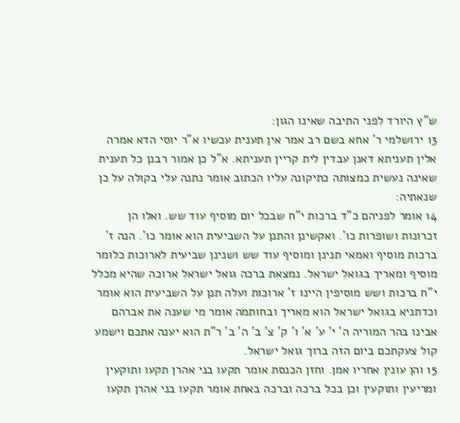ש"ץ היורד לפני התיבה שאינו הגון:
13 ירושלמי ר' אחא בשם רב אמר אין תענית עכשיו א"ר יוסי הדא אמרה אלין תעניתא דאנן עבדין לית קריין תעניתא. א"ל כן אמור רבנן כל תענית שאינה נעשית כמצותה כתיקונה עליו הכתוב אומר נתנה עלי בקולה על כן שנאתיה:
14 אומר לפניהם כ"ד ברכות י"ח שבכל יום מוסיף עוד שש. ואלו הן זכרונות ושופרות כו'. ואקשינן והתנן על השביעית הוא אומר כו'. הנה ז' ברכות מוסיף ואמאי תנינן ומוסיף עוד שש ושנינן שביעית לארוכות כלומר מוסיף ומאריך בגואל ישראל. נמצאת ברכה גואל ישראל ארוכה שהיא מכלל י"ח ברכות ושש מוסיפין היינו ז' ארוכות ועלה תנן על השביעית הוא אומר וכדתניא בגואל ישראל הוא מאריך ובחותמה אומר מי שענה את אברהם אבינו בהר המוריה ה' י' ע' א' ו' ק' צ' ב' ה' ב' ר"ת הוא יענה אתכם וישמע קול צעקתכם ביום הזה ברוך גואל ישראל.
15 והן עונין אחריו אמן. וחזן הכנסת אומר תקעו בני אהרן תקעו ותוקעין ומריעין ותוקעין וכן בכל ברכה וברכה באחת אומר תקעו בני אהרן תקעו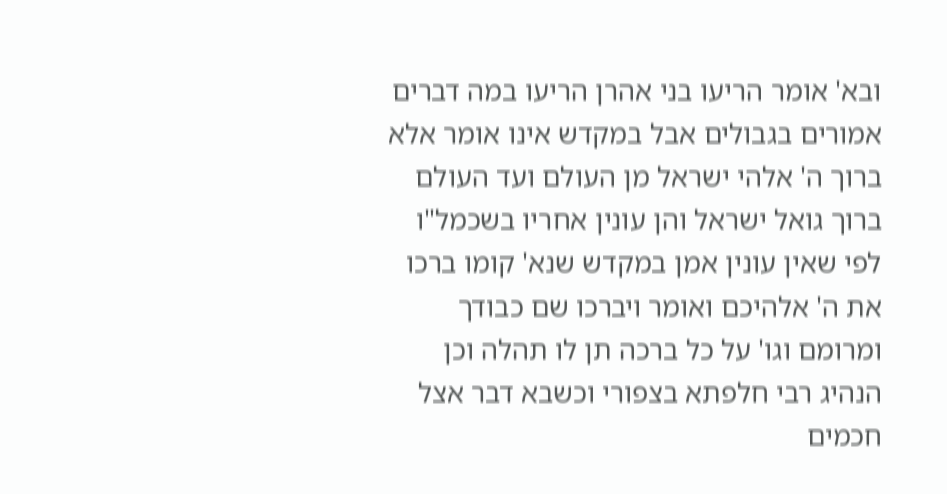ובא' אומר הריעו בני אהרן הריעו במה דברים אמורים בגבולים אבל במקדש אינו אומר אלא ברוך ה' אלהי ישראל מן העולם ועד העולם ברוך גואל ישראל והן עונין אחריו בשכמל"ו לפי שאין עונין אמן במקדש שנא' קומו ברכו את ה' אלהיכם ואומר ויברכו שם כבודך ומרומם וגו' על כל ברכה תן לו תהלה וכן הנהיג רבי חלפתא בצפורי וכשבא דבר אצל חכמים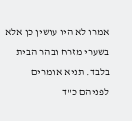אמרו לא היו עושין כן אלא בשערי מזרח ובהר הבית בלבד. תניא אומרים לפניהם כ"ד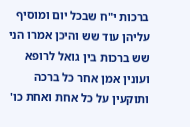ברכות י"ח שבכל יום ומוסיף עליהן עוד שש והיכן אמרו הני שש ברכות בין גואל לרופא ועונין אמן אחר כל ברכה ותוקעין על כל אחת ואחת כו'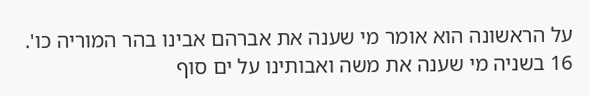על הראשונה הוא אומר מי שענה את אברהם אבינו בהר המוריה כו'.
16 בשניה מי שענה את משה ואבותינו על ים סוף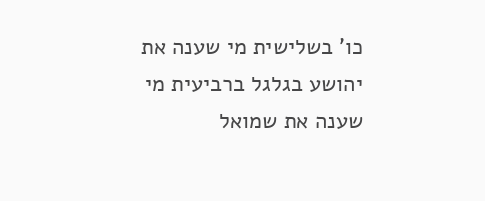כו' בשלישית מי שענה את יהושע בגלגל ברביעית מי שענה את שמואל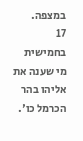במצפה.
17 בחמישית מי שענה את אליהו בהר הכרמל כו'.